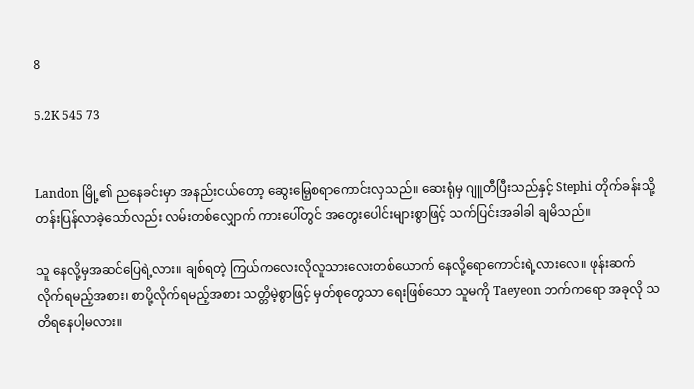8

5.2K 545 73


Landon မြို့၏ ညနေခင်းမှာ အနည်းငယ်တော့ ဆွေးမြေ့စရာကောင်းလှသည်။ ဆေးရုံမှ ဂျူတီပြီးသည်နှင့် Stephi တိုက်ခန်းသို့ တန်းပြန်လာခဲ့သော်လည်း လမ်းတစ်လျှောက် ကားပေါ်တွင် အတွေးပေါင်းများစွာဖြင့် သက်ပြင်းအခါခါ ချမိသည်။

သူ နေလို့မှအဆင်ပြေရဲ့လား။ ချစ်ရတဲ့ ကြယ်ကလေးလိုလူသားလေးတစ်ယောက် နေလို့ရောကောင်းရဲ့လားလေ။ ဖုန်းဆက်လိုက်ရမည့်အစား၊ စာပို့လိုက်ရမည့်အစား သတ္တိမဲ့စွာဖြင့် မှတ်စုတွေသာ ရေးဖြစ်သော သူမကို Taeyeon ဘက်ကရော အခုလို သတိရနေပါ့မလား။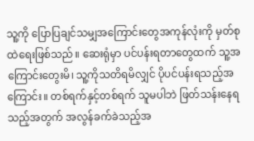သူ့ကို ပြောပြချင်သမျှအကြောင်းတွေအကုန်လုံးကို မှတ်စုထဲရေးဖြစ်သည်။ ဆေးရုံမှာ ပင်ပန်းရတာတွေထက် သူ့အကြောင်းတွေးမိ၊ သူ့ကိုသတိရမိလျှင် ပိုပင်ပန်းရသည့်အကြောင်း။ တစ်ရက်နှင့်တစ်ရက် သူမပါဘဲ ဖြတ်သန်းနေရသည့်အတွက် အလွန်ခက်ခဲသည့်အ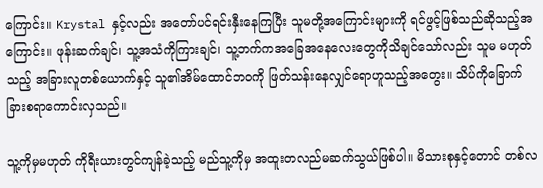ကြောင်း။ Krystal နှင့်လည်း အတော်ပင်ရင်းနှီးနေကြပြီး သူမတို့အကြောင်းများကို ရင်ဖွင့်ဖြစ်သည်ဆိုသည့်အကြောင်း။ ဖုန်းဆက်ချင်၊ သူ့အသံကိုကြားချင်၊ သူ့ဘက်ကအခြေအနေလေးတွေကိုသိချင်သော်လည်း သူမ မဟုတ်သည့် အခြားလူတစ်ယောက်နှင့် သူ၏အိမ်ထောင်ဘဝကို ဖြတ်သန်းနေလျှင်ရောဟူသည့်အတွေး။ သိပ်ကိုခြောက်ခြားစရာကောင်းလှသည်။

သူ့ကိုမှမဟုတ် ကိုရီးယားတွင်ကျန်ခဲ့သည့် မည်သူ့ကိုမှ အထူးတလည်မဆက်သွယ်ဖြစ်ပါ။ မိသားစုနှင့်တောင် တစ်လ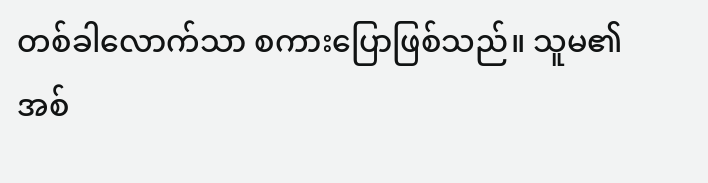တစ်ခါလောက်သာ စကားပြောဖြစ်သည်။ သူမ၏အစ်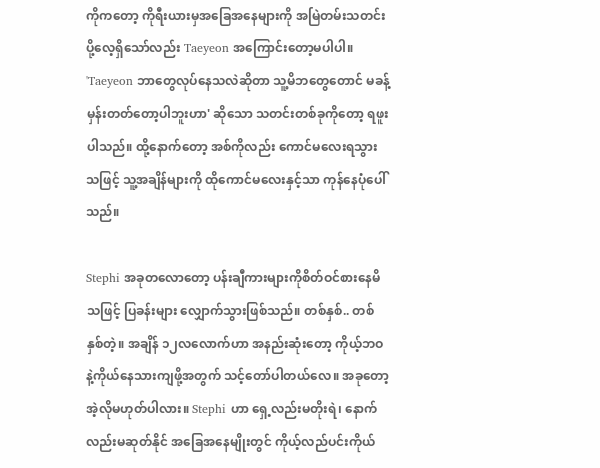ကိုကတော့ ကိုရီးယားမှအခြေအနေများကို အမြဲတမ်းသတင်းပို့လေ့ရှိသော်လည်း Taeyeon အကြောင်းတော့မပါပါ။ 'Taeyeon ဘာတွေလုပ်နေသလဲဆိုတာ သူ့မိဘတွေတောင် မခန့်မှန်းတတ်တော့ပါဘူးဟာ' ဆိုသော သတင်းတစ်ခုကိုတော့ ရဖူးပါသည်။ ထို့နောက်တော့ အစ်ကိုလည်း ကောင်မလေးရသွားသဖြင့် သူ့အချိန်များကို ထိုကောင်မလေးနှင့်သာ ကုန်နေပုံပေါ်သည်။

Stephi အခုတလောတော့ ပန်းချီကားများကိုစိတ်ဝင်စားနေမိသဖြင့် ပြခန်းများ လျှောက်သွားဖြစ်သည်။ တစ်နှစ်.. တစ်နှစ်တဲ့။ အချိန် ၁၂လလောက်ဟာ အနည်းဆုံးတော့ ကိုယ့်ဘဝနဲ့ကိုယ်နေသားကျဖို့အတွက် သင့်တော်ပါတယ်လေ။ အခုတော့ အဲ့လိုမဟုတ်ပါလား။ Stephi ဟာ ရှေ့လည်းမတိုးရဲ၊ နောက်လည်းမဆုတ်နိုင် အခြေအနေမျိုးတွင် ကိုယ့်လည်ပင်းကိုယ်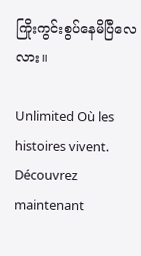ကြိုးကွင်းစွပ်နေမိပြီလေလား။

Unlimited Où les histoires vivent. Découvrez maintenant